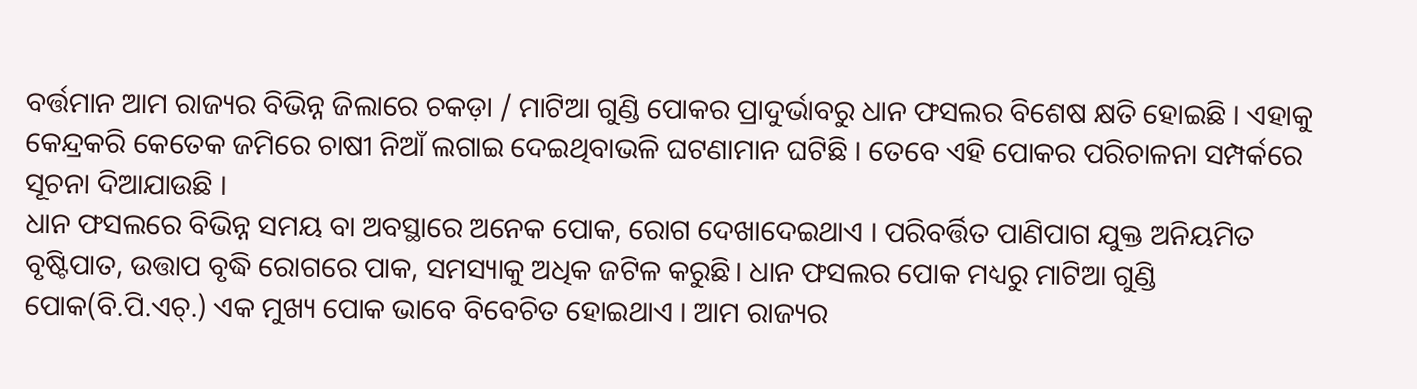ବର୍ତ୍ତମାନ ଆମ ରାଜ୍ୟର ବିଭିନ୍ନ ଜିଲାରେ ଚକଡ଼ା / ମାଟିଆ ଗୁଣ୍ଡି ପୋକର ପ୍ରାଦୁର୍ଭାବରୁ ଧାନ ଫସଲର ବିଶେଷ କ୍ଷତି ହୋଇଛି । ଏହାକୁ କେନ୍ଦ୍ରକରି କେତେକ ଜମିରେ ଚାଷୀ ନିଆଁ ଲଗାଇ ଦେଇଥିବାଭଳି ଘଟଣାମାନ ଘଟିଛି । ତେବେ ଏହି ପୋକର ପରିଚାଳନା ସମ୍ପର୍କରେ ସୂଚନା ଦିଆଯାଉଛି ।
ଧାନ ଫସଲରେ ବିଭିନ୍ନ ସମୟ ବା ଅବସ୍ଥାରେ ଅନେକ ପୋକ, ରୋଗ ଦେଖାଦେଇଥାଏ । ପରିବର୍ତ୍ତିତ ପାଣିପାଗ ଯୁକ୍ତ ଅନିୟମିତ ବୃଷ୍ଟିପାତ, ଉତ୍ତାପ ବୃଦ୍ଧି ରୋଗରେ ପାକ, ସମସ୍ୟାକୁ ଅଧିକ ଜଟିଳ କରୁଛି। ଧାନ ଫସଲର ପୋକ ମଧ୍ୟରୁ ମାଟିଆ ଗୁଣ୍ଡି ପୋକ(ବି.ପି.ଏଚ୍.) ଏକ ମୁଖ୍ୟ ପୋକ ଭାବେ ବିବେଚିତ ହୋଇଥାଏ । ଆମ ରାଜ୍ୟର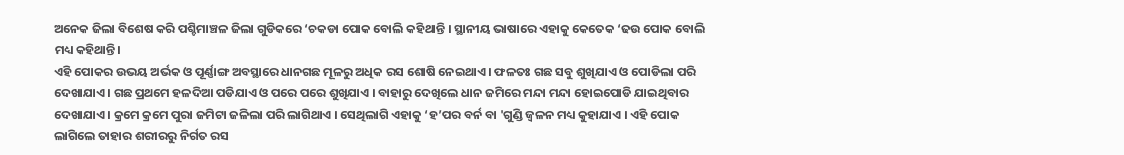ଅନେକ ଜିଲା ବିଶେଷ କରି ପଶ୍ଚିମାଞ୍ଚଳ ଜିଲା ଗୁଡିକରେ ‘ଚକଡା ପୋକ ବୋଲି କହିଥାନ୍ତି । ସ୍ଥାନୀୟ ଭାଷାରେ ଏହାକୁ କେତେକ ‘ଢଉ ପୋକ ବୋଲି ମଧ୍ୟ କହିଥାନ୍ତି।
ଏହି ପୋକର ଉଭୟ ଅର୍ଭକ ଓ ପୂର୍ଣ୍ଣାଙ୍ଗ ଅବସ୍ଥାରେ ଧାନଗଛ ମୂଳରୁ ଅଧିକ ରସ ଶୋଷି ନେଇଥାଏ । ଫଳତଃ ଗଛ ସବୁ ଶୁଖିଯାଏ ଓ ପୋଡିଲା ପରି ଦେଖାଯାଏ । ଗଛ ପ୍ରଥମେ ହଳଦିଆ ପଡିଯାଏ ଓ ପରେ ପରେ ଶୁଖିଯାଏ । ବାହାରୁ ଦେଖିଲେ ଧାନ ଜମିରେ ମନ୍ଦା ମନ୍ଦା ହୋଇପୋଡି ଯାଇଥିବାର ଦେଖାଯାଏ । କ୍ରମେ କ୍ରମେ ପୁରା ଜମିଟା ଜଳିଲା ପରି ଲାଗିଥାଏ । ସେଥିଲାଗି ଏହାକୁ ‘ହ’ପର ବର୍ନ ବା 'ଗୁଣ୍ଡି ଜ୍ଵଳନ ମଧ୍ୟ କୁହାଯାଏ । ଏହି ପୋକ ଲାଗିଲେ ତାହାର ଶରୀରରୁ ନିର୍ଗତ ରସ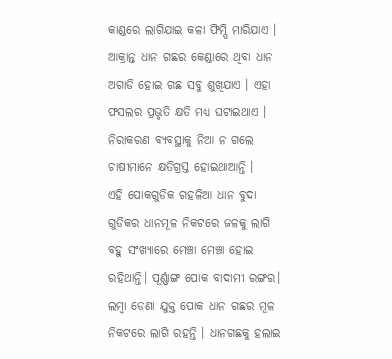କାଣ୍ଡରେ ଲାଗିଯାଇ କଳା ଫିମ୍ପି ମାରିଯାଏ । ଆକ୍ରାନ୍ତ ଧାନ ଗଛର କେଣ୍ଡାରେ ଥିବା ଧାନ ଅଗାଡି ହୋଇ ଗଛ ସବୁ ଶୁଖିଯାଏ । ଏହା ଫସଲର ପ୍ରଭୃତି କ୍ଷତି ମଧ୍ୟ ଘଟାଇଥାଏ । ନିରାକରଣ ବ୍ୟବସ୍ଥାକୁ ନିଆ ନ ଗଲେ ଚାଷୀମାନେ କ୍ଷତିଗ୍ରସ୍ତ ହୋଇଥାଆନ୍ତି ।
ଏହି ପୋକଗୁଡିକ ଗହଳିଆ ଧାନ ବୁଦା ଗୁଡିକର ଧାନମୂଳ ନିକଟରେ ଜଳକୁ ଲାଗି ବହୁ ସଂଖ୍ୟାରେ ମେଞ୍ଚା ମେଞ୍ଚା ହୋଇ ରହିଥାନ୍ତି। ପୂର୍ଣ୍ଣାଙ୍ଗ ପୋକ ବାଦାମୀ ରଙ୍ଗର। ଲମ୍ବା ଡେଣା ଯୁକ୍ତ ପୋକ ଧାନ ଗଛର ମୂଳ ନିକଟରେ ଲାଗି ରହନ୍ତି । ଧାନଗଛକୁ ହଲାଇ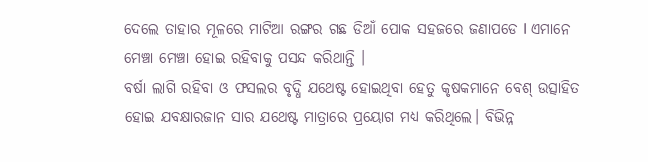ଦେଲେ ତାହାର ମୂଳରେ ମାଟିଆ ରଙ୍ଗର ଗଛ ଡିଆଁ ପୋକ ସହଜରେ ଜଣାପଡେ I ଏମାନେ ମେଞ୍ଚା ମେଞ୍ଚା ହୋଇ ରହିବାକୁ ପସନ୍ଦ କରିଥାନ୍ତି ।
ବର୍ଷା ଲାଗି ରହିବା ଓ ଫସଲର ବୃଦ୍ଧି ଯଥେଷ୍ଟ ହୋଇଥିବା ହେତୁ କୃଷକମାନେ ବେଶ୍ ଉତ୍ସାହିତ ହୋଇ ଯବକ୍ଷାରଜାନ ସାର ଯଥେଷ୍ଟ ମାତ୍ରାରେ ପ୍ରୟୋଗ ମଧ୍ୟ କରିଥିଲେ। ବିଭିନ୍ନ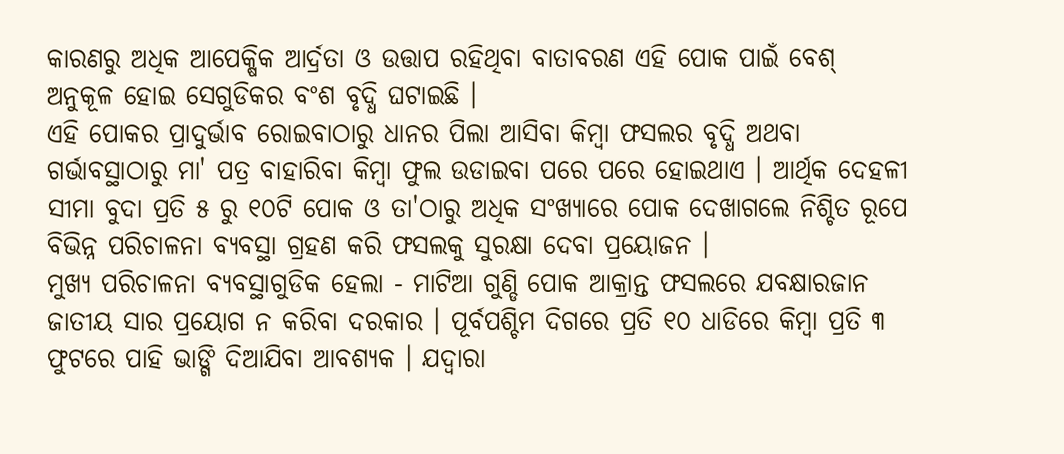କାରଣରୁ ଅଧିକ ଆପେକ୍ଷିକ ଆର୍ଦ୍ରତା ଓ ଉତ୍ତାପ ରହିଥିବା ବାତାବରଣ ଏହି ପୋକ ପାଇଁ ବେଶ୍ ଅନୁକୂଳ ହୋଇ ସେଗୁଡିକର ବଂଶ ବୃଦ୍ଧି ଘଟାଇଛି ।
ଏହି ପୋକର ପ୍ରାଦୁର୍ଭାବ ରୋଇବାଠାରୁ ଧାନର ପିଲା ଆସିବା କିମ୍ବା ଫସଲର ବୃଦ୍ଧି ଅଥବା ଗର୍ଭାବସ୍ଥାଠାରୁ ମା' ପତ୍ର ବାହାରିବା କିମ୍ବା ଫୁଲ ଉଡାଇବା ପରେ ପରେ ହୋଇଥାଏ । ଆର୍ଥିକ ଦେହଳୀ ସୀମା ବୁଦା ପ୍ରତି ୫ ରୁ ୧୦ଟି ପୋକ ଓ ତା'ଠାରୁ ଅଧିକ ସଂଖ୍ୟାରେ ପୋକ ଦେଖାଗଲେ ନିଶ୍ଚିତ ରୂପେ ବିଭିନ୍ନ ପରିଚାଳନା ବ୍ୟବସ୍ଥା ଗ୍ରହଣ କରି ଫସଲକୁ ସୁରକ୍ଷା ଦେବା ପ୍ରୟୋଜନ ।
ମୁଖ୍ୟ ପରିଚାଳନା ବ୍ୟବସ୍ଥାଗୁଡିକ ହେଲା - ମାଟିଆ ଗୁଣ୍ଡି ପୋକ ଆକ୍ରାନ୍ତ ଫସଲରେ ଯବକ୍ଷାରଜାନ ଜାତୀୟ ସାର ପ୍ରୟୋଗ ନ କରିବା ଦରକାର । ପୂର୍ବପଶ୍ଚିମ ଦିଗରେ ପ୍ରତି ୧୦ ଧାଡିରେ କିମ୍ବା ପ୍ରତି ୩ ଫୁଟରେ ପାହି ଭାଙ୍ଗି ଦିଆଯିବା ଆବଶ୍ୟକ । ଯଦ୍ଵାରା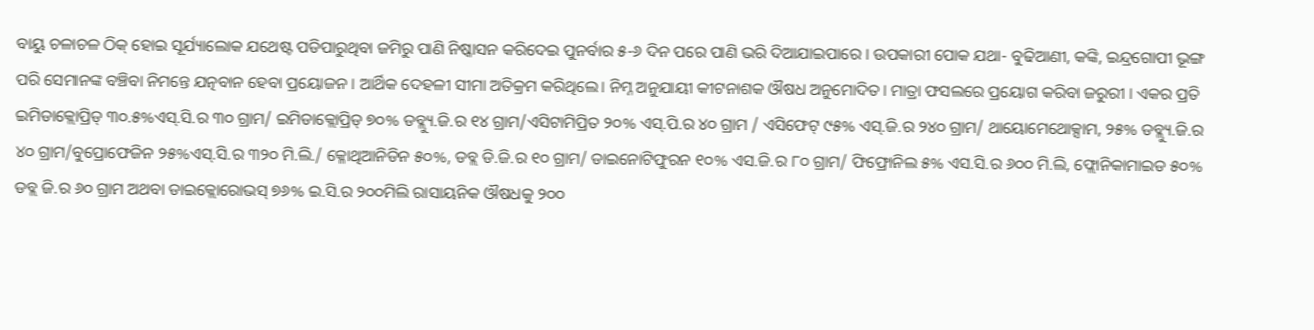ବାୟୁ ଚଳାଚଳ ଠିକ୍ ହୋଇ ସୂର୍ଯ୍ୟାଲୋକ ଯଥେଷ୍ଟ ପଡିପାରୁଥିବା ଜମିରୁ ପାଣି ନିଷ୍କାସନ କରିଦେଇ ପୁନର୍ବାର ୫-୬ ଦିନ ପରେ ପାଣି ଭରି ଦିଆଯାଇପାରେ । ଉପକାରୀ ପୋକ ଯଥା- ବୁଢିଆଣୀ, କଙ୍କି, ଇନ୍ଦ୍ରଗୋପୀ ଭୂଙ୍ଗ ପରି ସେମାନଙ୍କ ବଞ୍ଚିବା ନିମନ୍ତେ ଯତ୍ନବାନ ହେବା ପ୍ରୟୋଜନ । ଆର୍ଥିକ ଦେହଳୀ ସୀମା ଅତିକ୍ରମ କରିଥିଲେ। ନିମ୍ନ ଅନୁଯାୟୀ କୀଟନାଶକ ଔଷଧ ଅନୁମୋଦିତ। ମାତ୍ରା ଫସଲରେ ପ୍ରୟୋଗ କରିବା ଜରୁରୀ । ଏକର ପ୍ରତି ଇମିଡାକ୍ଲୋପ୍ରିଡ୍ ୩୦.୫%ଏସ୍.ସି.ର ୩୦ ଗ୍ରାମ/ ଇମିଡାକ୍ଲୋପ୍ରିଡ୍ ୭୦% ଡବ୍ଲ୍ୟୁ.ଜି.ର ୧୪ ଗ୍ରାମ/ଏସିଟାମିପ୍ରିତ ୨୦% ଏସ୍.ପି.ର ୪୦ ଗ୍ରାମ / ଏସିଫେଟ୍ ୯୫% ଏସ୍.ଜି.ର ୨୪୦ ଗ୍ରାମ/ ଥାୟୋମେଥୋକ୍ସାମ, ୨୫% ଡବ୍ଲ୍ୟୁ.ଜି.ର ୪୦ ଗ୍ରାମ/ବୁପ୍ରୋଫେଜିନ ୨୫%ଏସ୍.ସି.ର ୩୨୦ ମି.ଲି./ କ୍ଳୋଥିଆନିଡିନ ୫୦%, ଡବ୍ଲ ଡି.ଜି.ର ୧୦ ଗ୍ରାମ/ ଡାଇନୋଟିଫୁରନ ୧୦% ଏସ.ଜି.ର ୮୦ ଗ୍ରାମ/ ଫିଫ୍ରୋନିଲ ୫% ଏସ.ସି.ର ୬୦୦ ମି.ଲି, ଫ୍ଲୋନିକାମାଇଡ ୫୦% ଡବ୍ଲ ଜି.ର ୬୦ ଗ୍ରାମ ଅଥବା ଡାଇକ୍ଲୋରୋଭସ୍ ୭୬% ଇ.ସି.ର ୨୦୦ମିଲି ରାସାୟନିକ ଔଷଧକୁ ୨୦୦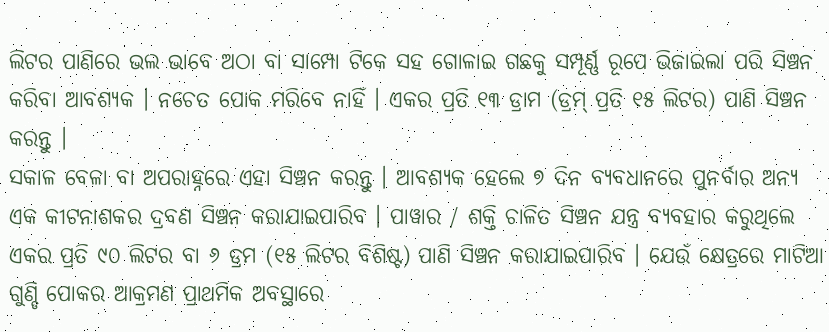ଲିଟର ପାଣିରେ ଭଲ ଭାବେ ଅଠା ବା ସାମ୍ପୋ ଟିକେ ସହ ଗୋଳାଇ ଗଛକୁ ସମ୍ପୂର୍ଣ୍ଣ ରୂପେ ଭିଜାଇଲା ପରି ସିଞ୍ଚନ କରିବା ଆବଶ୍ୟକ । ନଚେତ ପୋକ ମରିବେ ନାହିଁ । ଏକର ପ୍ରତି ୧୩ ଡ୍ରାମ (ଡ୍ରମ୍ ପ୍ରତି ୧୫ ଲିଟର) ପାଣି ସିଞ୍ଚନ କରନ୍ତୁ ।
ସକାଳ ବେଳା ବା ଅପରାହ୍ନରେ ଏହା ସିଞ୍ଚନ କରନ୍ତୁ । ଆବଶ୍ୟକ ହେଲେ ୭ ଦିନ ବ୍ୟବଧାନରେ ପୁନର୍ବାର ଅନ୍ୟ ଏକ କୀଟନାଶକର ଦ୍ରବଣ ସିଞ୍ଚନ କରାଯାଇପାରିବ । ପାୱାର / ଶକ୍ତି ଚାଳିତ ସିଞ୍ଚନ ଯନ୍ତ୍ର ବ୍ୟବହାର କରୁଥିଲେ ଏକର ପ୍ରତି ୯୦ ଲିଟର ବା ୬ ଡ୍ରମ (୧୫ ଲିଟର ବିଶିଷ୍ଟ) ପାଣି ସିଞ୍ଚନ କରାଯାଇପାରିବ । ଯେଉଁ କ୍ଷେତ୍ରରେ ମାଟିଆ ଗୁଣ୍ଡି ପୋକର ଆକ୍ରମଣ ପ୍ରାଥମିକ ଅବସ୍ଥାରେ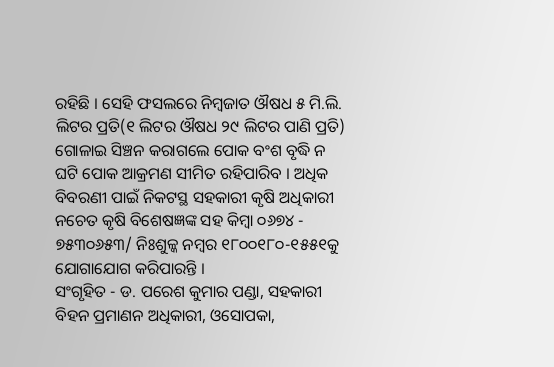ରହିଛି । ସେହି ଫସଲରେ ନିମ୍ବଜାତ ଔଷଧ ୫ ମି.ଲି. ଲିଟର ପ୍ରତି(୧ ଲିଟର ଔଷଧ ୨୯ ଲିଟର ପାଣି ପ୍ରତି) ଗୋଳାଇ ସିଞ୍ଚନ କରାଗଲେ ପୋକ ବଂଶ ବୃଦ୍ଧି ନ ଘଟି ପୋକ ଆକ୍ରମଣ ସୀମିତ ରହିପାରିବ । ଅଧିକ ବିବରଣୀ ପାଇଁ ନିକଟସ୍ଥ ସହକାରୀ କୃଷି ଅଧିକାରୀ ନଚେତ କୃଷି ବିଶେଷଜ୍ଞଙ୍କ ସହ କିମ୍ବା ୦୬୭୪ - ୭୫୩୦୬୫୩/ ନିଃଶୁଳ୍କ ନମ୍ବର ୧୮୦୦୧୮୦-୧୫୫୧କୁ ଯୋଗାଯୋଗ କରିପାରନ୍ତି ।
ସଂଗୃହିତ - ଡ. ପରେଶ କୁମାର ପଣ୍ଡା, ସହକାରୀ ବିହନ ପ୍ରମାଣନ ଅଧିକାରୀ, ଓସୋପକା,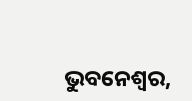ଭୁବନେଶ୍ଵର,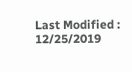Last Modified : 12/25/2019